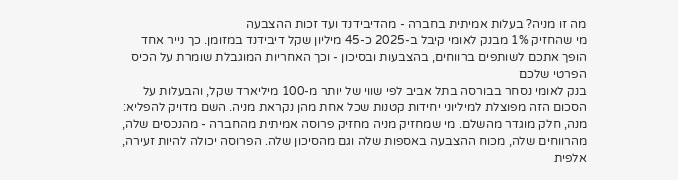מה זו מניה? בעלות אמיתית בחברה - מהדיבידנד ועד זכות ההצבעה
מי שהחזיק 1% מבנק לאומי קיבל ב-2025 כ-45 מיליון שקל דיבידנד במזומן. כך נייר אחד הופך אתכם לשותפים ברווחים, בהצבעות ובסיכון - וכך האחריות המוגבלת שומרת על הכיס הפרטי שלכם
בנק לאומי נסחר בבורסה בתל אביב לפי שווי של יותר מ-100 מיליארד שקל, והבעלות על הסכום הזה מפוצלת למיליוני יחידות קטנות שכל אחת מהן נקראת מניה. השם מדויק להפליא: מנה, חלק מוגדר מהשלם. מי שמחזיק מניה מחזיק פרוסה אמיתית מהחברה - מהנכסים שלה, מהרווחים שלה, מכוח ההצבעה באספות שלה וגם מהסיכון שלה. הפרוסה יכולה להיות זעירה, אלפית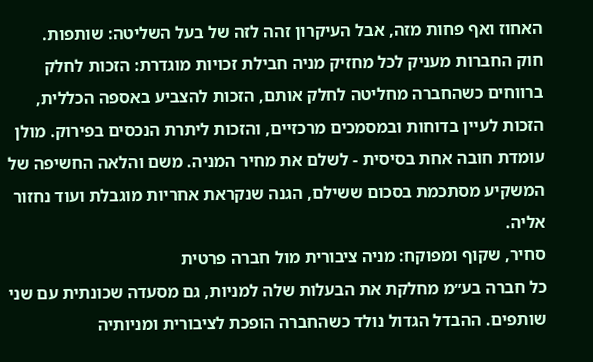האחוז ואף פחות מזה, אבל העיקרון זהה לזה של בעל השליטה: שותפות.
חוק החברות מעניק לכל מחזיק מניה חבילת זכויות מוגדרת: הזכות לחלק ברווחים כשהחברה מחליטה לחלק אותם, הזכות להצביע באספה הכללית, הזכות לעיין בדוחות ובמסמכים מרכזיים, והזכות ליתרת הנכסים בפירוק. מולן עומדת חובה אחת בסיסית - לשלם את מחיר המניה. משם והלאה החשיפה של המשקיע מסתכמת בסכום ששילם, הגנה שנקראת אחריות מוגבלת ועוד נחזור אליה.
סחיר, שקוף ומפוקח: מניה ציבורית מול חברה פרטית
כל חברה בע״מ מחלקת את הבעלות שלה למניות, גם מסעדה שכונתית עם שני שותפים. ההבדל הגדול נולד כשהחברה הופכת לציבורית ומניותיה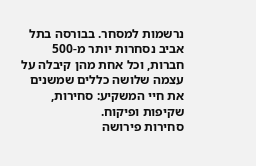נרשמות למסחר. בבורסה בתל אביב נסחרות יותר מ-500 חברות, וכל אחת מהן קיבלה על עצמה שלושה כללים שמשנים את חיי המשקיע: סחירות, שקיפות ופיקוח.
סחירות פירושה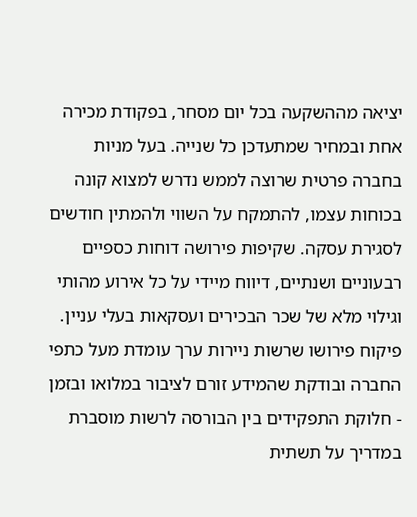יציאה מההשקעה בכל יום מסחר, בפקודת מכירה אחת ובמחיר שמתעדכן כל שנייה. בעל מניות בחברה פרטית שרוצה לממש נדרש למצוא קונה בכוחות עצמו, להתמקח על השווי ולהמתין חודשים לסגירת עסקה. שקיפות פירושה דוחות כספיים רבעוניים ושנתיים, דיווח מיידי על כל אירוע מהותי וגילוי מלא של שכר הבכירים ועסקאות בעלי עניין. פיקוח פירושו שרשות ניירות ערך עומדת מעל כתפי החברה ובודקת שהמידע זורם לציבור במלואו ובזמן - חלוקת התפקידים בין הבורסה לרשות מוסברת במדריך על תשתית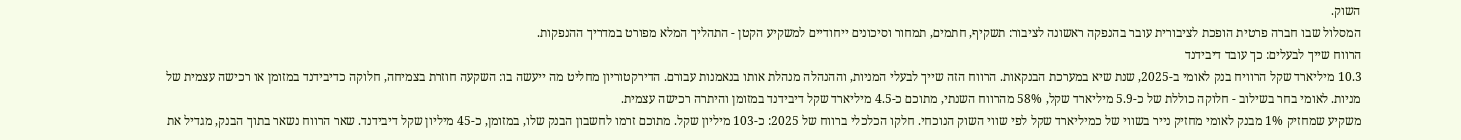השוק.
המסלול שבו חברה פרטית הופכת לציבורית עובר בהנפקה ראשונה לציבור: תשקיף, חתמים, תמחור וסיכונים ייחודיים למשקיע הקטן - התהליך המלא מפורט במדריך ההנפקות.
הרווח שייך לבעלים: כך עובד דיבידנד
10.3 מיליארד שקל הרוויח בנק לאומי ב-2025, שנת שיא במערכת הבנקאות. הרווח הזה שייך לבעלי המניות, וההנהלה מנהלת אותו בנאמנות עבורם. הדירקטוריון מחליט מה ייעשה בו: השקעה חוזרת בצמיחה, חלוקה כדיבידנד במזומן או רכישה עצמית של מניות. לאומי בחר בשילוב - חלוקה כוללת של כ-5.9 מיליארד שקל, 58% מהרווח השנתי, מתוכם כ-4.5 מיליארד שקל דיבידנד במזומן והיתרה רכישה עצמית.
משקיע שמחזיק 1% מבנק לאומי מחזיק נייר בשווי של כמיליארד שקל לפי שווי השוק הנוכחי. חלקו הכלכלי ברווח של 2025: כ-103 מיליון שקל. מתוכם זרמו לחשבון הבנק שלו, במזומן, כ-45 מיליון שקל דיבידנד. שאר הרווח נשאר בתוך הבנק, מגדיל את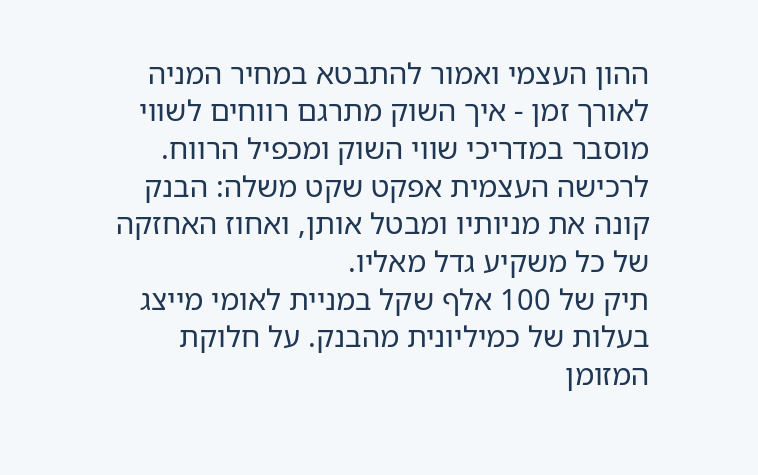ההון העצמי ואמור להתבטא במחיר המניה לאורך זמן - איך השוק מתרגם רווחים לשווי מוסבר במדריכי שווי השוק ומכפיל הרווח. לרכישה העצמית אפקט שקט משלה: הבנק קונה את מניותיו ומבטל אותן, ואחוז האחזקה של כל משקיע גדל מאליו.
תיק של 100 אלף שקל במניית לאומי מייצג בעלות של כמיליונית מהבנק. על חלוקת המזומן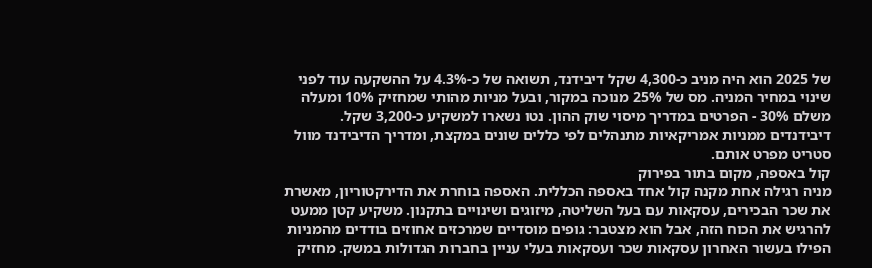של 2025 הוא היה מניב כ-4,300 שקל דיבידנד, תשואה של כ-4.3% על ההשקעה עוד לפני שינוי במחיר המניה. מס של 25% מנוכה במקור, ובעל מניות מהותי שמחזיק 10% ומעלה משלם 30% - הפרטים במדריך מיסוי שוק ההון. נטו נשארו למשקיע כ-3,200 שקל. דיבידנדים ממניות אמריקאיות מתנהלים לפי כללים שונים במקצת, ומדריך הדיבידנד מוול סטריט מפרט אותם.
קול באספה, מקום בתור בפירוק
מניה רגילה אחת מקנה קול אחד באספה הכללית. האספה בוחרת את הדירקטוריון, מאשרת את שכר הבכירים, עסקאות עם בעל השליטה, מיזוגים ושינויים בתקנון. משקיע קטן ממעט להרגיש את הכוח הזה, אבל הוא מצטבר: גופים מוסדיים שמרכזים אחוזים בודדים מהמניות הפילו בעשור האחרון עסקאות שכר ועסקאות בעלי עניין בחברות הגדולות במשק. מחזיק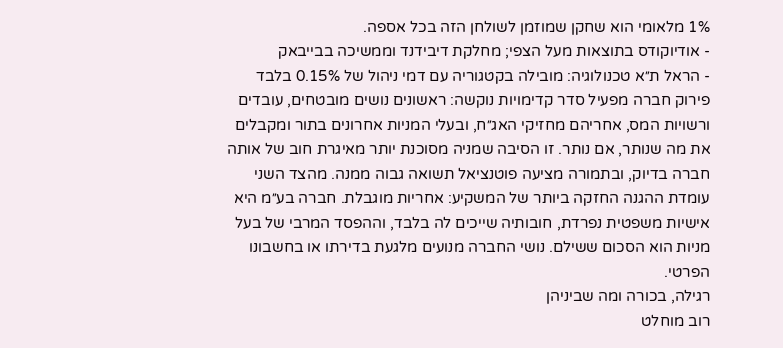1% מלאומי הוא שחקן שמוזמן לשולחן הזה בכל אספה.
- אודיוקודס בתוצאות מעל הצפי; מחלקת דיבידנד וממשיכה בבייבאק
- הראל ת״א טכנולוגיה: מובילה בקטגוריה עם דמי ניהול של 0.15% בלבד
פירוק חברה מפעיל סדר קדימויות נוקשה: ראשונים נושים מובטחים, עובדים ורשויות המס, אחריהם מחזיקי האג״ח, ובעלי המניות אחרונים בתור ומקבלים את מה שנותר, אם נותר. זו הסיבה שמניה מסוכנת יותר מאיגרת חוב של אותה חברה בדיוק, ובתמורה מציעה פוטנציאל תשואה גבוה ממנה. מהצד השני עומדת ההגנה החזקה ביותר של המשקיע: אחריות מוגבלת. חברה בע״מ היא אישיות משפטית נפרדת, חובותיה שייכים לה בלבד, וההפסד המרבי של בעל מניות הוא הסכום ששילם. נושי החברה מנועים מלגעת בדירתו או בחשבונו הפרטי.
רגילה, בכורה ומה שביניהן
רוב מוחלט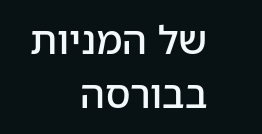של המניות בבורסה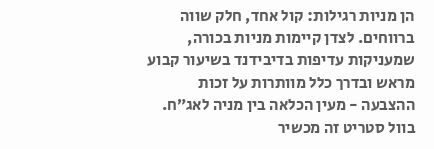הן מניות רגילות: קול אחד, חלק שווה ברווחים. לצדן קיימות מניות בכורה, שמעניקות עדיפות בדיבידנד בשיעור קבוע מראש ובדרך כלל מוותרות על זכות ההצבעה - מעין הכלאה בין מניה לאג״ח. בוול סטריט זה מכשיר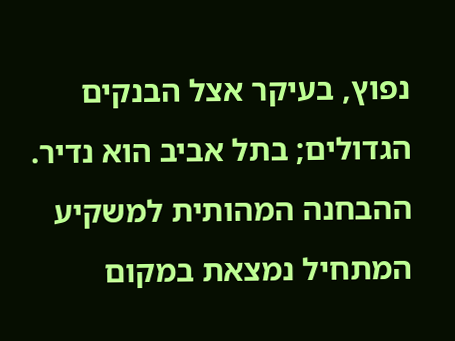נפוץ, בעיקר אצל הבנקים הגדולים; בתל אביב הוא נדיר. ההבחנה המהותית למשקיע המתחיל נמצאת במקום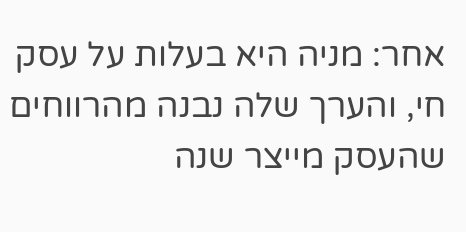אחר: מניה היא בעלות על עסק חי, והערך שלה נבנה מהרווחים שהעסק מייצר שנה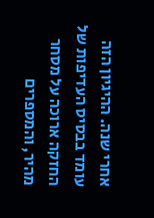אחרי שנה. ההיגיון הזה עומד בבסיס העדיפות של החזקה ארוכה על מסחר מהיר, והמספרים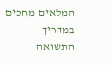המלאים מחכים במדריך התשואה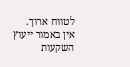לטווח ארוך.
אין באמור ייעוץ השקעות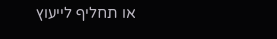או תחליף לייעוץ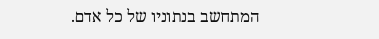המתחשב בנתוניו של כל אדם.